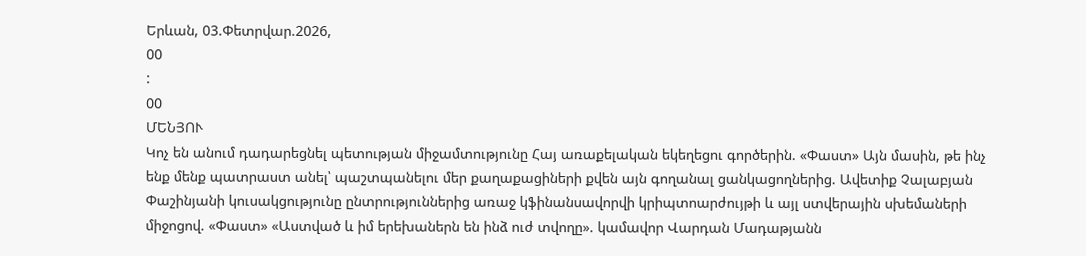Երևան, 03.Փետրվար.2026,
00
:
00
ՄԵՆՅՈՒ
Կոչ են անում դադարեցնել պետության միջամտությունը Հայ առաքելական եկեղեցու գործերին. «Փաստ» Այն մասին, թե ինչ ենք մենք պատրաստ անել՝ պաշտպանելու մեր քաղաքացիների քվեն այն գողանալ ցանկացողներից. Ավետիք Չալաբյան Փաշինյանի կուսակցությունը ընտրություններից առաջ կֆինանսավորվի կրիպտոարժույթի և այլ ստվերային սխեմաների միջոցով. «Փաստ» «Աստված և իմ երեխաներն են ինձ ուժ տվողը». կամավոր Վարդան Մադաթյանն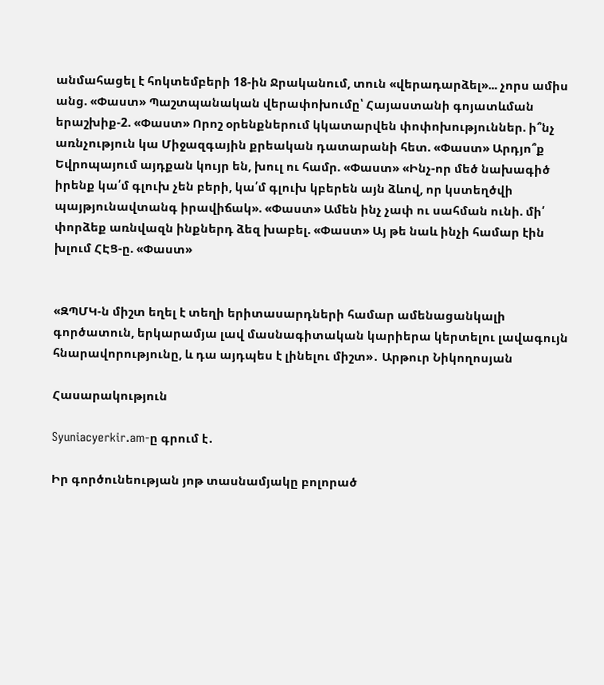անմահացել է հոկտեմբերի 18-ին Ջրականում, տուն «վերադարձել»... չորս ամիս անց. «Փաստ» Պաշտպանական վերափոխումը՝ Հայաստանի գոյատևման երաշխիք-2. «Փաստ» Որոշ օրենքներում կկատարվեն փոփոխություններ. ի՞նչ առնչություն կա Միջազգային քրեական դատարանի հետ. «Փաստ» Արդյո՞ք Եվրոպայում այդքան կույր են, խուլ ու համր. «Փաստ» «Ինչ-որ մեծ նախագիծ իրենք կա՛մ գլուխ չեն բերի, կա՛մ գլուխ կբերեն այն ձևով, որ կստեղծվի պայթյունավտանգ իրավիճակ». «Փաստ» Ամեն ինչ չափ ու սահման ունի. մի՛ փորձեք առնվազն ինքներդ ձեզ խաբել. «Փաստ» Այ թե նաև ինչի համար էին խլում ՀԷՑ-ը. «Փաստ»


«ԶՊՄԿ-ն միշտ եղել է տեղի երիտասարդների համար ամենացանկալի գործատուն, երկարամյա լավ մասնագիտական կարիերա կերտելու լավագույն հնարավորությունը, և դա այդպես է լինելու միշտ»․ Արթուր Նիկողոսյան

Հասարակություն

Syuniacyerkir.am-ը գրում է․

Իր գործունեության յոթ տասնամյակը բոլորած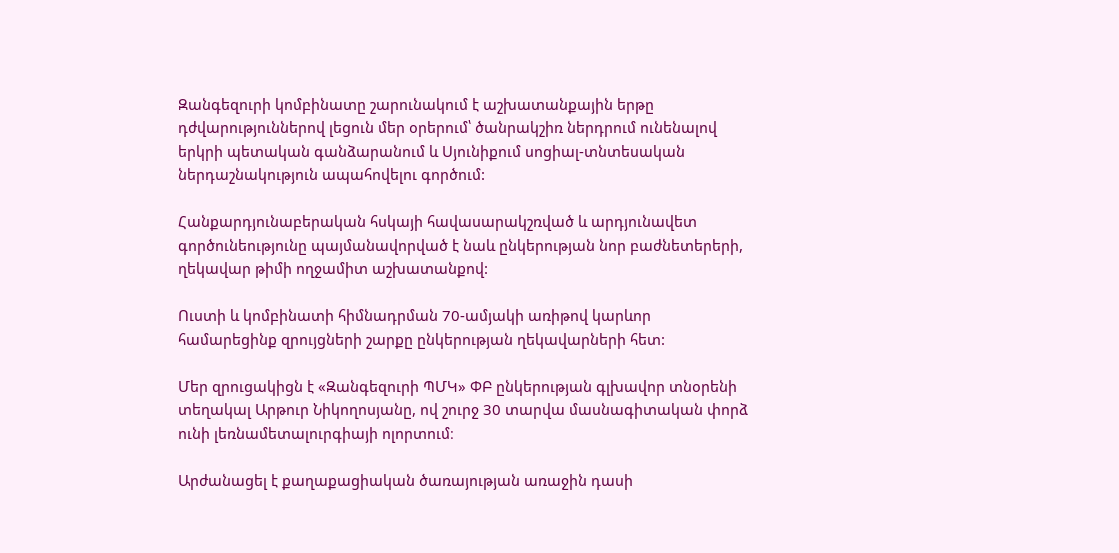Զանգեզուրի կոմբինատը շարունակում է աշխատանքային երթը դժվարություններով լեցուն մեր օրերում՝ ծանրակշիռ ներդրում ունենալով երկրի պետական գանձարանում և Սյունիքում սոցիալ-տնտեսական ներդաշնակություն ապահովելու գործում:

Հանքարդյունաբերական հսկայի հավասարակշռված և արդյունավետ գործունեությունը պայմանավորված է նաև ընկերության նոր բաժնետերերի, ղեկավար թիմի ողջամիտ աշխատանքով:

Ուստի և կոմբինատի հիմնադրման 70-ամյակի առիթով կարևոր համարեցինք զրույցների շարքը ընկերության ղեկավարների հետ:

Մեր զրուցակիցն է «Զանգեզուրի ՊՄԿ» ՓԲ ընկերության գլխավոր տնօրենի տեղակալ Արթուր Նիկողոսյանը, ով շուրջ 30 տարվա մասնագիտական փորձ ունի լեռնամետալուրգիայի ոլորտում։

Արժանացել է քաղաքացիական ծառայության առաջին դասի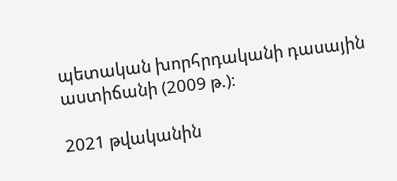պետական խորհրդականի դասային աստիճանի (2009 թ.)։

2021 թվականին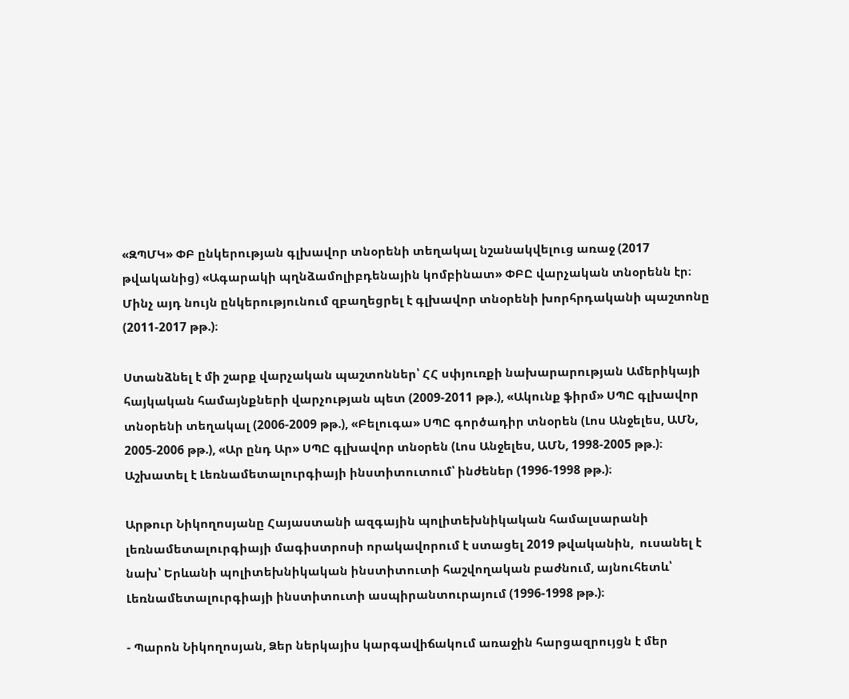«ԶՊՄԿ» ՓԲ ընկերության գլխավոր տնօրենի տեղակալ նշանակվելուց առաջ (2017 թվականից) «Ագարակի պղնձամոլիբդենային կոմբինատ» ՓԲԸ վարչական տնօրենն էր։ Մինչ այդ նույն ընկերությունում զբաղեցրել է գլխավոր տնօրենի խորհրդականի պաշտոնը (2011-2017 թթ.)։

Ստանձնել է մի շարք վարչական պաշտոններ՝ ՀՀ սփյուռքի նախարարության Ամերիկայի հայկական համայնքների վարչության պետ (2009-2011 թթ.), «Ակունք ֆիրմ» ՍՊԸ գլխավոր տնօրենի տեղակալ (2006-2009 թթ.), «Բելուգա» ՍՊԸ գործադիր տնօրեն (Լոս Անջելես, ԱՄՆ, 2005-2006 թթ.), «Ար ընդ Ար» ՍՊԸ գլխավոր տնօրեն (Լոս Անջելես, ԱՄՆ, 1998-2005 թթ.)։ Աշխատել է Լեռնամետալուրգիայի ինստիտուտում՝ ինժեներ (1996-1998 թթ.)։

Արթուր Նիկողոսյանը Հայաստանի ազգային պոլիտեխնիկական համալսարանի լեռնամետալուրգիայի մագիստրոսի որակավորում է ստացել 2019 թվականին,  ուսանել է նախ՝ Երևանի պոլիտեխնիկական ինստիտուտի հաշվողական բաժնում, այնուհետև՝ Լեռնամետալուրգիայի ինստիտուտի ասպիրանտուրայում (1996-1998 թթ.)։

- Պարոն Նիկողոսյան, Ձեր ներկայիս կարգավիճակում առաջին հարցազրույցն է մեր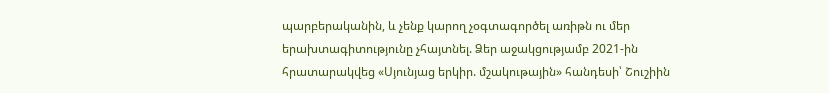պարբերականին, և չենք կարող չօգտագործել առիթն ու մեր երախտագիտությունը չհայտնել. Ձեր աջակցությամբ 2021-ին հրատարակվեց «Սյունյաց երկիր. մշակութային» հանդեսի՝ Շուշիին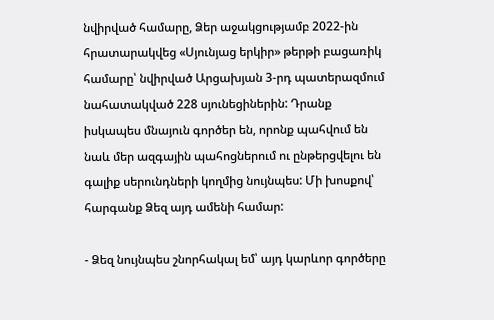նվիրված համարը, Ձեր աջակցությամբ 2022-ին հրատարակվեց «Սյունյաց երկիր» թերթի բացառիկ համարը՝ նվիրված Արցախյան 3-րդ պատերազմում նահատակված 228 սյունեցիներին: Դրանք իսկապես մնայուն գործեր են, որոնք պահվում են նաև մեր ազգային պահոցներում ու ընթերցվելու են գալիք սերունդների կողմից նույնպես: Մի խոսքով՝ հարգանք Ձեզ այդ ամենի համար:

- Ձեզ նույնպես շնորհակալ եմ՝ այդ կարևոր գործերը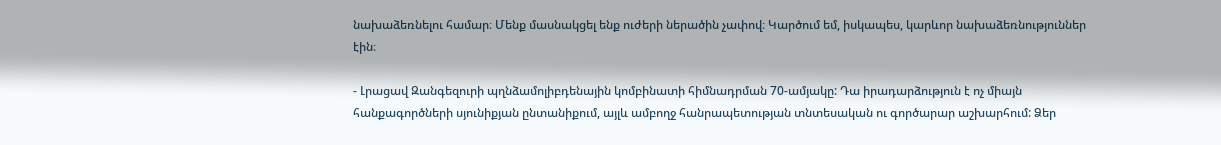նախաձեռնելու համար։ Մենք մասնակցել ենք ուժերի ներածին չափով։ Կարծում եմ, իսկապես, կարևոր նախաձեռնություններ էին։

- Լրացավ Զանգեզուրի պղնձամոլիբդենային կոմբինատի հիմնադրման 70-ամյակը: Դա իրադարձություն է ոչ միայն հանքագործների սյունիքյան ընտանիքում, այլև ամբողջ հանրապետության տնտեսական ու գործարար աշխարհում: Ձեր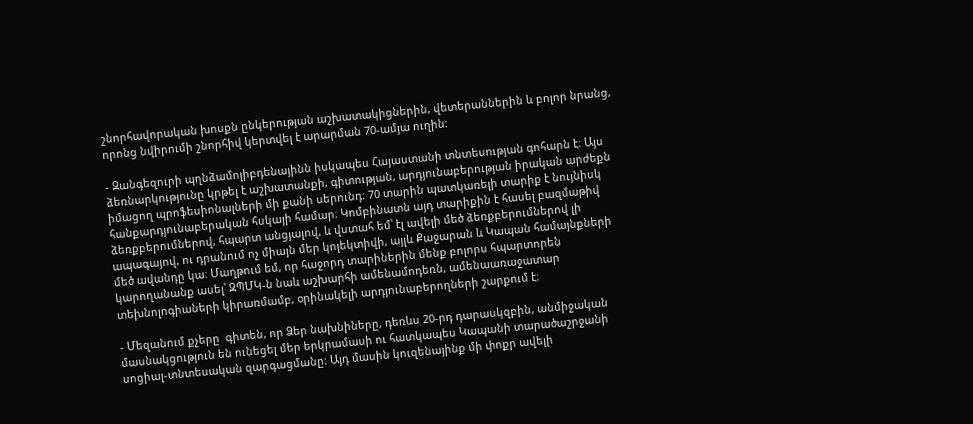շնորհավորական խոսքն ընկերության աշխատակիցներին, վետերաններին և բոլոր նրանց, որոնց նվիրումի շնորհիվ կերտվել է արարման 70-ամյա ուղին:

- Զանգեզուրի պղնձամոլիբդենայինն իսկապես Հայաստանի տնտեսության գոհարն է։ Այս ձեռնարկությունը կրթել է աշխատանքի, գիտության, արդյունաբերության իրական արժեքն իմացող պրոֆեսիոնալների մի քանի սերունդ։ 70 տարին պատկառելի տարիք է նույնիսկ հանքարդյունաբերական հսկայի համար։ Կոմբինատն այդ տարիքին է հասել բազմաթիվ ձեռքբերումներով, հպարտ անցյալով, և վստահ եմ՝ էլ ավելի մեծ ձեռքբերումներով լի ապագայով, ու դրանում ոչ միայն մեր կոլեկտիվի, այլև Քաջարան և Կապան համայնքների մեծ ավանդը կա։ Մաղթում եմ, որ հաջորդ տարիներին մենք բոլորս հպարտորեն կարողանանք ասել՝ ԶՊՄԿ-ն նաև աշխարհի ամենամոդեռն, ամենաառաջատար տեխնոլոգիաների կիրառմամբ, օրինակելի արդյունաբերողների շարքում է։

- Մեզանում քչերը  գիտեն, որ Ձեր նախնիները, դեռևս 20-րդ դարասկզբին, անմիջական մասնակցություն են ունեցել մեր երկրամասի ու հատկապես Կապանի տարածաշրջանի սոցիալ-տնտեսական զարգացմանը: Այդ մասին կուզենայինք մի փոքր ավելի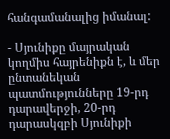հանգամանալից իմանալ:

- Սյունիքը մայրական կողմիս հայրենիքն է, և մեր ընտանեկան պատմությունները 19-րդ դարավերջի, 20-րդ դարասկզբի Սյունիքի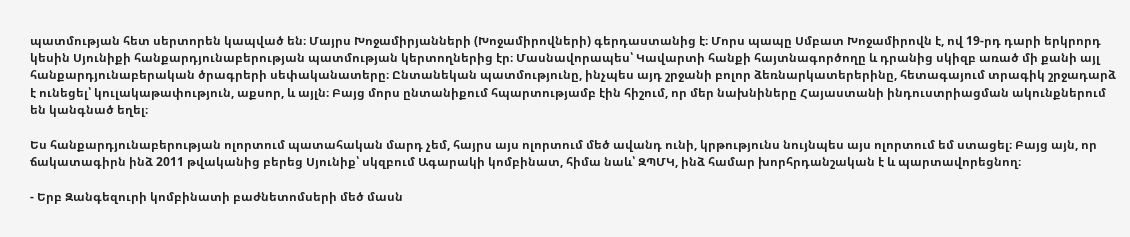պատմության հետ սերտորեն կապված են։ Մայրս Խոջամիրյանների (Խոջամիրովների) գերդաստանից է։ Մորս պապը Սմբատ Խոջամիրովն է, ով 19-րդ դարի երկրորդ կեսին Սյունիքի հանքարդյունաբերության պատմության կերտողներից էր։ Մասնավորապես՝ Կավարտի հանքի հայտնագործողը և դրանից սկիզբ առած մի քանի այլ հանքարդյունաբերական ծրագրերի սեփականատերը։ Ընտանեկան պատմությունը, ինչպես այդ շրջանի բոլոր ձեռնարկատերերինը, հետագայում տրագիկ շրջադարձ է ունեցել՝ կուլակաթափություն, աքսոր, և այլն։ Բայց մորս ընտանիքում հպարտությամբ էին հիշում, որ մեր նախնիները Հայաստանի ինդուստրիացման ակունքներում են կանգնած եղել։

Ես հանքարդյունաբերության ոլորտում պատահական մարդ չեմ, հայրս այս ոլորտում մեծ ավանդ ունի, կրթությունս նույնպես այս ոլորտում եմ ստացել։ Բայց այն, որ ճակատագիրն ինձ 2011 թվականից բերեց Սյունիք՝ սկզբում Ագարակի կոմբինատ, հիմա նաև՝ ԶՊՄԿ, ինձ համար խորհրդանշական է և պարտավորեցնող։

- Երբ Զանգեզուրի կոմբինատի բաժնետոմսերի մեծ մասն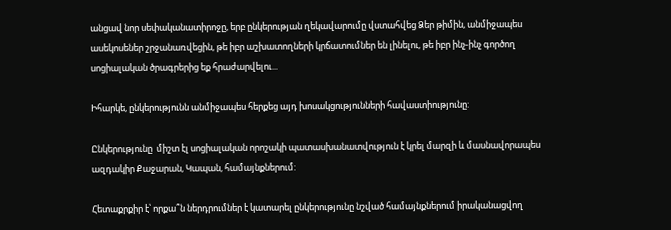անցավ նոր սեփականատիրոջը, երբ ընկերության ղեկավարումը վստահվեց Ձեր թիմին, անմիջապես ասեկոսեներ շրջանառվեցին, թե իբր աշխատողների կրճատումներ են լինելու, թե իբր ինչ-ինչ գործող սոցիալական ծրագրերից եք հրաժարվելու...

Իհարկե, ընկերությունն անմիջապես հերքեց այդ խոսակցությունների հավաստիությունը:

Ընկերությունը  միշտ էլ սոցիալական որոշակի պատասխանատվություն է կրել մարզի և մասնավորապես ազդակիր Քաջարան, Կապան, համայնքներում:

Հետաքրքիր է՝ որքա՞ն ներդրումներ է կատարել ընկերությունը նշված համայնքներում իրականացվող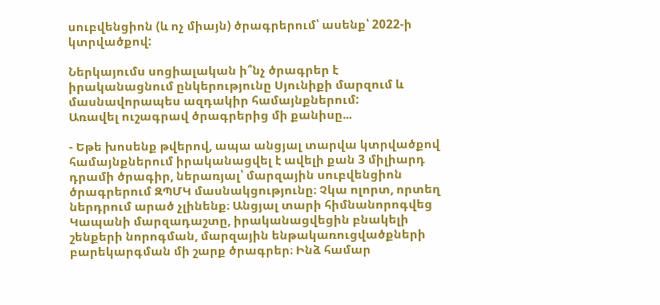սուբվենցիոն (և ոչ միայն) ծրագրերում՝ ասենք՝ 2022-ի կտրվածքով:

Ներկայումս սոցիալական ի՞նչ ծրագրեր է իրականացնում ընկերությունը Սյունիքի մարզում և մասնավորապես ազդակիր համայնքներում:
Առավել ուշագրավ ծրագրերից մի քանիսը...

- Եթե խոսենք թվերով, ապա անցյալ տարվա կտրվածքով համայնքներում իրականացվել է ավելի քան 3 միլիարդ դրամի ծրագիր, ներառյալ՝ մարզային սուբվենցիոն ծրագրերում ԶՊՄԿ մասնակցությունը։ Չկա ոլորտ, որտեղ ներդրում արած չլինենք։ Անցյալ տարի հիմնանորոգվեց Կապանի մարզադաշտը, իրականացվեցին բնակելի շենքերի նորոգման, մարզային ենթակառուցվածքների բարեկարգման մի շարք ծրագրեր։ Ինձ համար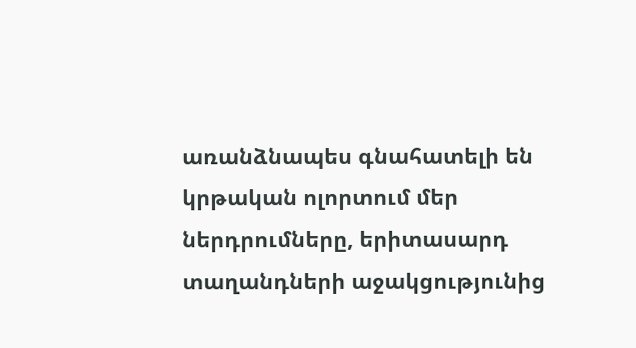առանձնապես գնահատելի են կրթական ոլորտում մեր ներդրումները, երիտասարդ տաղանդների աջակցությունից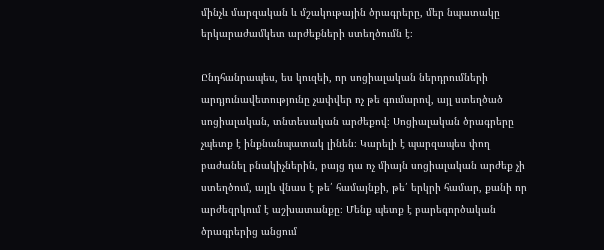մինչև մարզական և մշակութային ծրագրերը, մեր նպատակը երկարաժամկետ արժեքների ստեղծումն է։

Ընդհանրապես, ես կուզեի, որ սոցիալական ներդրումների արդյունավետությունը չափվեր ոչ թե գումարով, այլ ստեղծած սոցիալական, տնտեսական արժեքով։ Սոցիալական ծրագրերը չպետք է ինքնանպատակ լինեն։ Կարելի է պարզապես փող բաժանել բնակիչներին, բայց դա ոչ միայն սոցիալական արժեք չի ստեղծում, այլև վնաս է թե՛ համայնքի, թե՛ երկրի համար, քանի որ արժեզրկում է աշխատանքը։ Մենք պետք է բարեգործական ծրագրերից անցում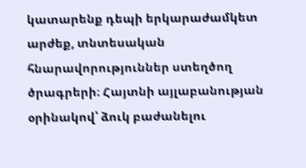կատարենք դեպի երկարաժամկետ արժեք, տնտեսական հնարավորություններ ստեղծող ծրագրերի։ Հայտնի այլաբանության օրինակով՝ ձուկ բաժանելու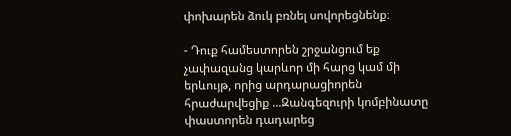փոխարեն ձուկ բռնել սովորեցնենք։

- Դուք համեստորեն շրջանցում եք չափազանց կարևոր մի հարց կամ մի երևույթ, որից արդարացիորեն հրաժարվեցիք ...Զանգեզուրի կոմբինատը փաստորեն դադարեց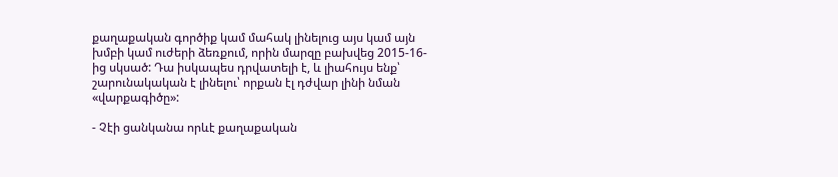քաղաքական գործիք կամ մահակ լինելուց այս կամ այն խմբի կամ ուժերի ձեռքում, որին մարզը բախվեց 2015-16-ից սկսած: Դա իսկապես դրվատելի է, և լիահույս ենք՝ շարունակական է լինելու՝ որքան էլ դժվար լինի նման «վարքագիծը»:

- Չէի ցանկանա որևէ քաղաքական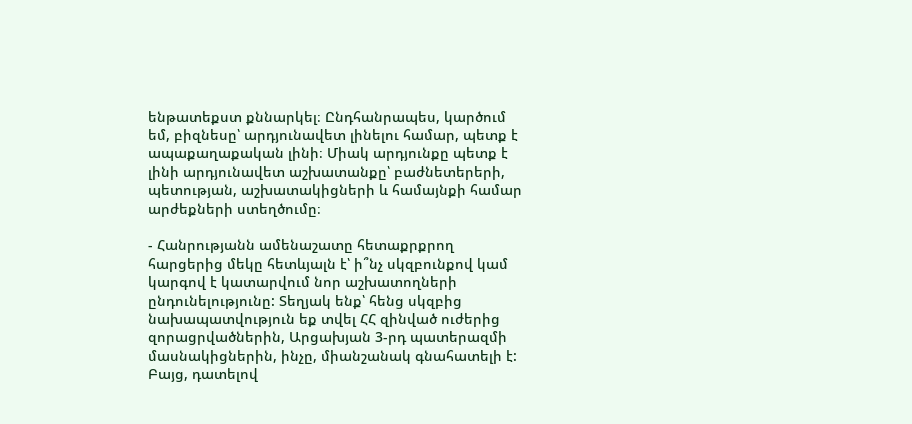ենթատեքստ քննարկել։ Ընդհանրապես, կարծում եմ, բիզնեսը՝ արդյունավետ լինելու համար, պետք է ապաքաղաքական լինի։ Միակ արդյունքը պետք է լինի արդյունավետ աշխատանքը՝ բաժնետերերի, պետության, աշխատակիցների և համայնքի համար արժեքների ստեղծումը։

- Հանրությանն ամենաշատը հետաքրքրող հարցերից մեկը հետևյալն է՝ ի՞նչ սկզբունքով կամ կարգով է կատարվում նոր աշխատողների ընդունելությունը: Տեղյակ ենք՝ հենց սկզբից նախապատվություն եք տվել ՀՀ զինված ուժերից զորացրվածներին, Արցախյան 3-րդ պատերազմի մասնակիցներին, ինչը, միանշանակ գնահատելի է: Բայց, դատելով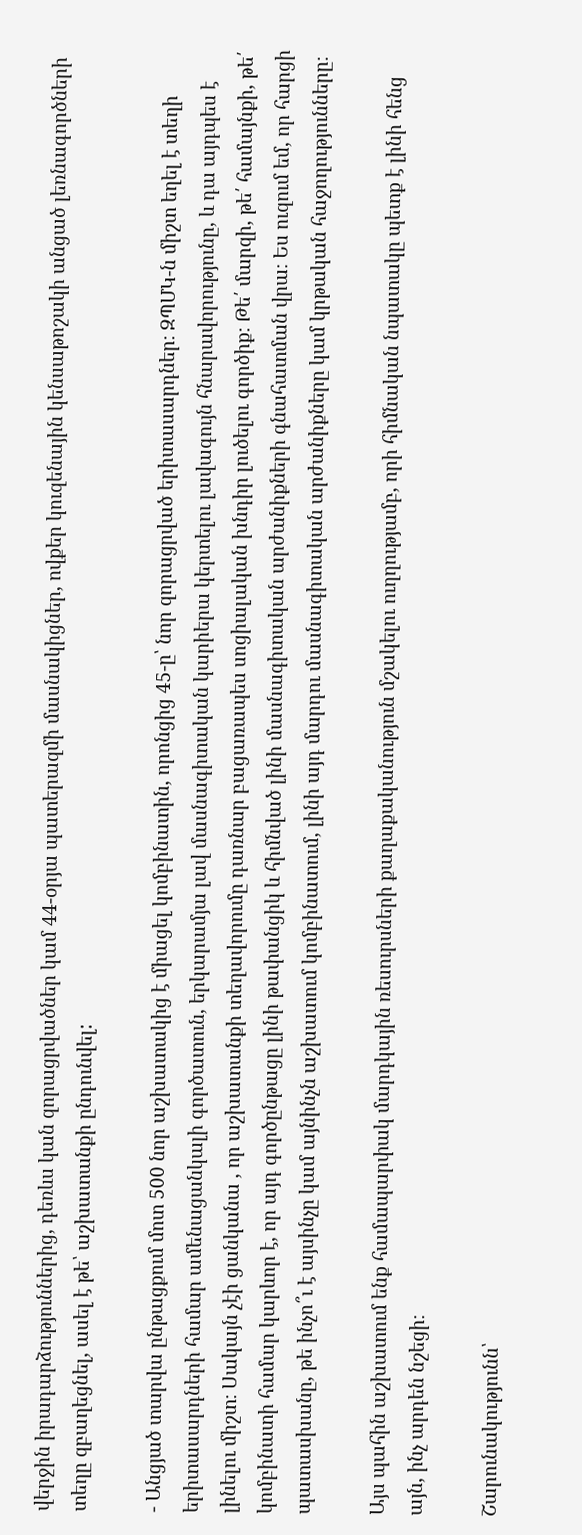վերջին իրադարձություններից, դեռևս կան զորացրվածներ կամ 44-օրյա պատերազմի մասնակիցներ, ովքեր կուզենային կենսաթոշակի անցած լեռնագործների տեղը զբաղեցնել, ասել է թե՝ աշխատանքի ընդունվել:

- Անցյած տարվա ընթացքում մոտ 500 նոր աշխատակից է միացել կոմբինատին, որոնցից 45-ը՝ նոր զորացրված երիտասարդներ։ ԶՊՄԿ-ն միշտ եղել է տեղի երիտասարդների համար ամենացանկալի գործատուն, երկարամյա լավ մասնագիտական կարիերա կերտելու լավագույն հնարավորությունը, և դա այդպես է լինելու միշտ։ Սակայն չէի ցանկանա , որ աշխատանքի տեղավորումը դառնար բացառապես սոցիալական խնդիր լուծելու գործիք։ Թե՛ մարզի, թե՛ համայնքի, թե՛ կոմբինատի համար կարևոր է, որ այդ գործընթացը լինի թափանցիկ և հիմնված լինի մասնագիտական արժանիքների գնահատման վրա։ Ես ուզում եմ, որ հարցի պատասխանը, թե ինչո՞ւ է այսինչը կամ այնինչն աշխատում կոմբինատում, լինի այդ մարդու մասնագիտական արժանիքները կամ կրթական հաջողությունները։

Այս պահին աշխատում ենք համապարփակ մարդկային ռեսուրսների քաղաքականություն մշակելու ուղղությամբ, որի հիմնական նպատակը պետք է լինի հենց այն, ինչ արդեն նշեցի։

Շարունակությունն՝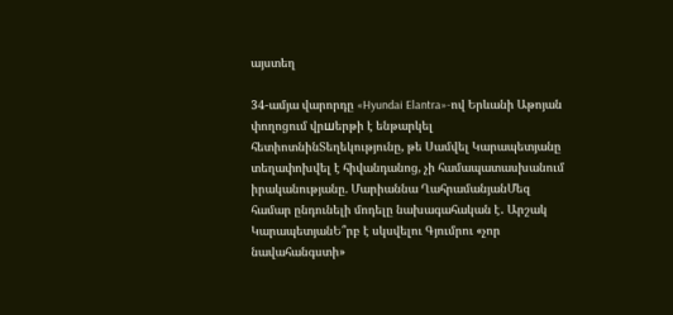այստեղ

34-ամյա վարորդը «Hyundai Elantra»-ով Երևանի Աթոյան փողոցում վրшերթի է ենթարկել հետիոտնինՏեղեկությունը, թե Սամվել Կարապետյանը տեղափոխվել է հիվանդանոց, չի համապատասխանում իրականությանը. Մարիաննա ՂահրամանյանՄեզ համար ընդունելի մոդելը նախագահական է․ Արշակ ԿարապետյանԵ՞րբ է սկսվելու Գյումրու «չոր նավահանգստի»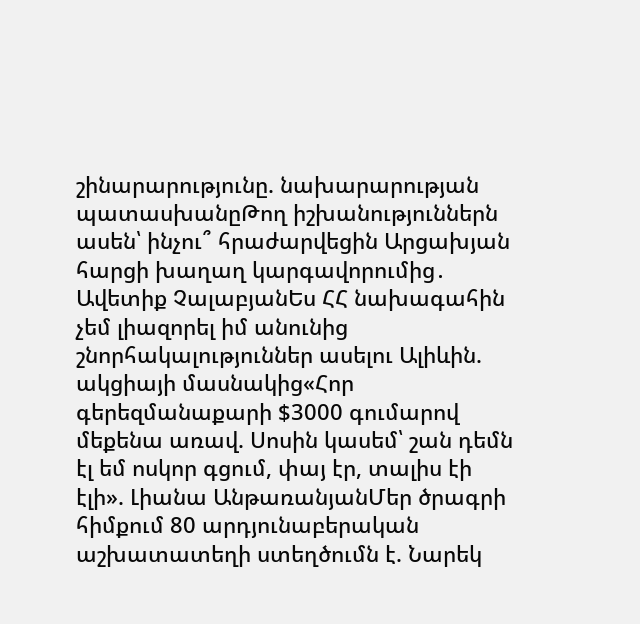շինարարությունը. նախարարության պատասխանըԹող իշխանություններն ասեն՝ ինչու՞ հրաժարվեցին Արցախյան հարցի խաղաղ կարգավորումից․ Ավետիք ՉալաբյանԵս ՀՀ նախագահին չեմ լիազորել իմ անունից շնորհակալություններ ասելու Ալիևին. ակցիայի մասնակից«Հոր գերեզմանաքարի $3000 գումարով մեքենա առավ. Սոսին կասեմ՝ շան դեմն էլ եմ ոսկոր գցում, փայ էր, տալիս էի էլի». Լիանա ԱնթառանյանՄեր ծրագրի հիմքում 80 արդյունաբերական աշխատատեղի ստեղծումն է. Նարեկ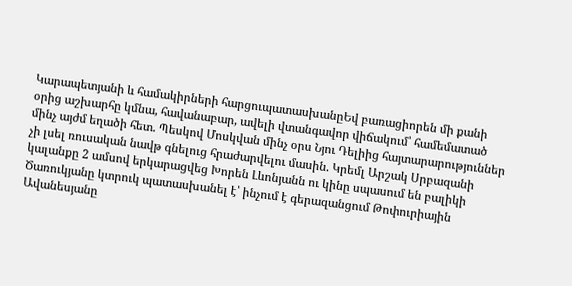Կարապետյանի և համակիրների հարցուպատասխանըԵվ բառացիորեն մի քանի օրից աշխարհը կմնա, հավանաբար, ավելի վտանգավոր վիճակում՝ համեմատած մինչ այժմ եղածի հետ. Պեսկով Մոսկվան մինչ օրս Նյու Դելիից հայտարարություններ չի լսել ռուսական նավթ գնելուց հրաժարվելու մասին. Կրեմլ Արշակ Սրբազանի կալանքը 2 ամսով երկարացվեց Խորեն Լևոնյանն ու կինը սպասում են բալիկի Ծառուկյանը կտրուկ պատասխանել է՝ ինչում է գերազանցում Թոփուրիային Ավանեսյանը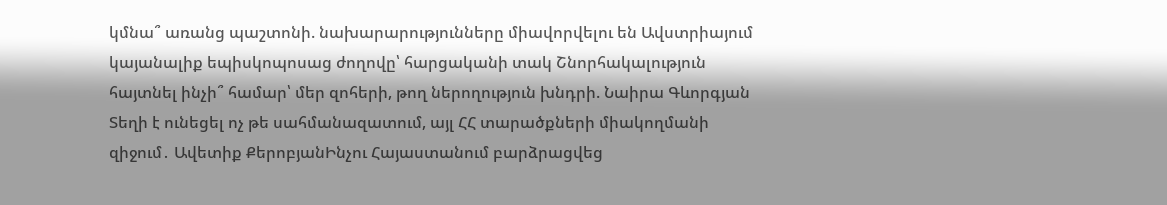կմնա՞ առանց պաշտոնի. նախարարությունները միավորվելու են Ավստրիայում կայանալիք եպիսկոպոսաց ժողովը՝ հարցականի տակ Շնորհակալություն հայտնել ինչի՞ համար՝ մեր զոհերի, թող ներողություն խնդրի. Նաիրա Գևորգյան Տեղի է ունեցել ոչ թե սահմանազատում, այլ ՀՀ տարածքների միակողմանի զիջում․ Ավետիք ՔերոբյանԻնչու Հայաստանում բարձրացվեց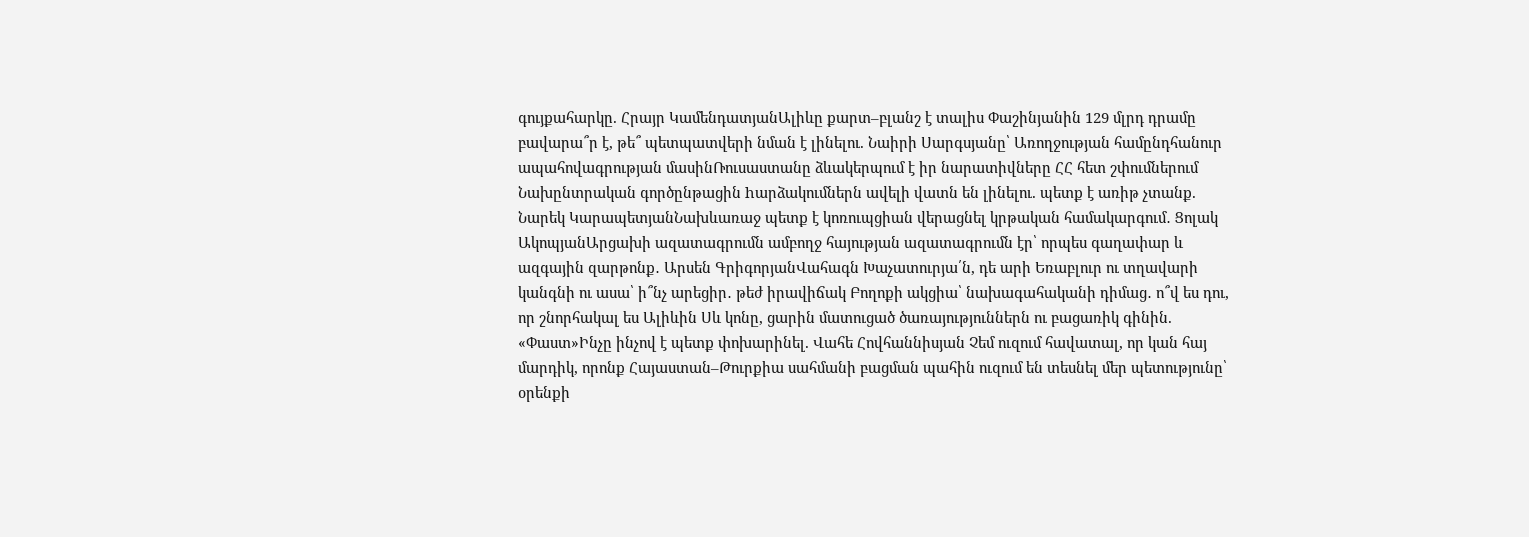գույքահարկը. Հրայր ԿամենդատյանԱլիևը քարտ–բլանշ է տալիս Փաշինյանին 129 մլրդ դրամը բավարա՞ր է, թե՞ պետպատվերի նման է լինելու. Նաիրի Սարգսյանը՝ Առողջության համընդհանուր ապահովագրության մասինՌուսաստանը ձևակերպում է իր նարատիվները ՀՀ հետ շփումներում Նախընտրական գործընթացին hարձակումներն ավելի վատն են լինելու. պետք է առիթ չտանք. Նարեկ ԿարապետյանՆախևառաջ պետք է կոռուպցիան վերացնել կրթական համակարգում․ Ցոլակ ԱկոպյանԱրցախի ազատագրումն ամբողջ հայության ազատագրումն էր՝ որպես գաղափար և ազգային զարթոնք․ Արսեն ԳրիգորյանՎահագն Խաչատուրյա՛ն, դե արի Եռաբլուր ու տղավարի կանգնի ու ասա՝ ի՞նչ արեցիր․ թեժ իրավիճակ Բողոքի ակցիա՝ նախագահականի դիմաց․ ո՞վ ես դու, որ շնորհակալ ես Ալիևին Սև կոնը, ցարին մատուցած ծառայություններն ու բացառիկ գինին. «Փաստ»Ինչը ինչով է պետք փոխարինել. Վահե Հովհաննիսյան Չեմ ուզում հավատալ, որ կան հայ մարդիկ, որոնք Հայաստան–Թուրքիա սահմանի բացման պահին ուզում են տեսնել մեր պետությունը՝ օրենքի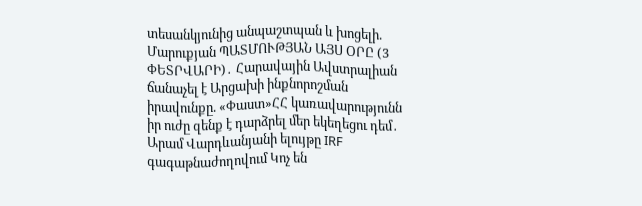տեսանկյունից անպաշտպան և խոցելի. Մարուքյան ՊԱՏՄՈՒԹՅԱՆ ԱՅՍ ՕՐԸ (3 ՓԵՏՐՎԱՐԻ)․ Հարավային Ավստրալիան ճանաչել է Արցախի ինքնորոշման իրավունքը. «Փաստ»ՀՀ կառավարությունն իր ուժը զենք է դարձրել մեր եկեղեցու դեմ․ Արամ Վարդևանյանի ելույթը IRF գագաթնաժողովում Կոչ են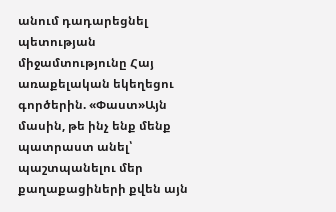անում դադարեցնել պետության միջամտությունը Հայ առաքելական եկեղեցու գործերին. «Փաստ»Այն մասին, թե ինչ ենք մենք պատրաստ անել՝ պաշտպանելու մեր քաղաքացիների քվեն այն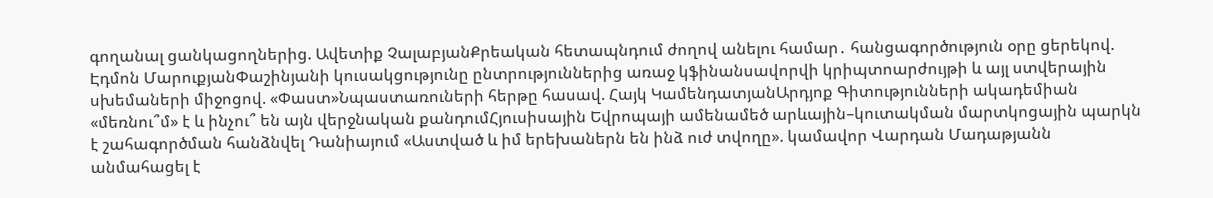գողանալ ցանկացողներից. Ավետիք ՉալաբյանՔրեական հետապնդում ժողով անելու համար․ հանցագործություն օրը ցերեկով. Էդմոն ՄարուքյանՓաշինյանի կուսակցությունը ընտրություններից առաջ կֆինանսավորվի կրիպտոարժույթի և այլ ստվերային սխեմաների միջոցով. «Փաստ»Նպաստառուների հերթը հասավ. Հայկ ԿամենդատյանԱրդյոք Գիտությունների ակադեմիան «մեռնու՞մ» է և ինչու՞ են այն վերջնական քանդումՀյուսիսային Եվրոպայի ամենամեծ արևային–կուտակման մարտկոցային պարկն է շահագործման հանձնվել Դանիայում «Աստված և իմ երեխաներն են ինձ ուժ տվողը». կամավոր Վարդան Մադաթյանն անմահացել է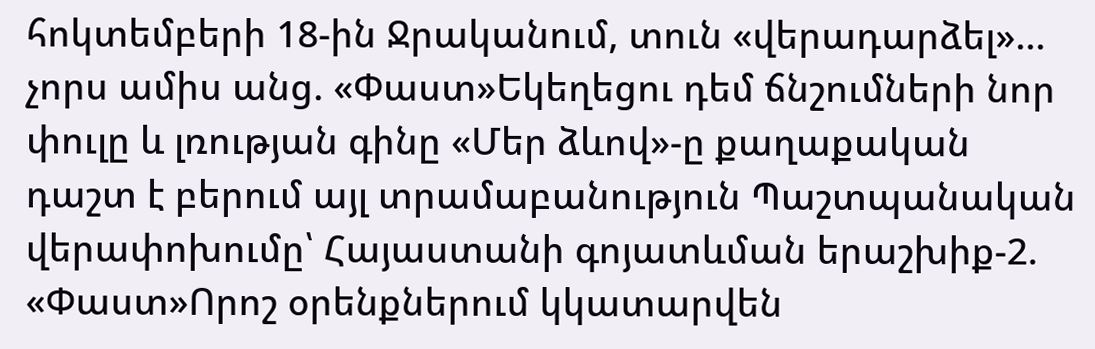հոկտեմբերի 18-ին Ջրականում, տուն «վերադարձել»... չորս ամիս անց. «Փաստ»Եկեղեցու դեմ ճնշումների նոր փուլը և լռության գինը «Մեր ձևով»-ը քաղաքական դաշտ է բերում այլ տրամաբանություն Պաշտպանական վերափոխումը՝ Հայաստանի գոյատևման երաշխիք-2. «Փաստ»Որոշ օրենքներում կկատարվեն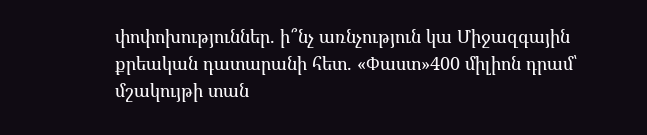փոփոխություններ. ի՞նչ առնչություն կա Միջազգային քրեական դատարանի հետ. «Փաստ»400 միլիոն դրամ՝ մշակույթի տան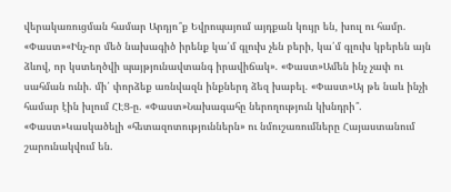վերակառուցման համար Արդյո՞ք Եվրոպայում այդքան կույր են, խուլ ու համր. «Փաստ»«Ինչ-որ մեծ նախագիծ իրենք կա՛մ գլուխ չեն բերի, կա՛մ գլուխ կբերեն այն ձևով, որ կստեղծվի պայթյունավտանգ իրավիճակ». «Փաստ»Ամեն ինչ չափ ու սահման ունի. մի՛ փորձեք առնվազն ինքներդ ձեզ խաբել. «Փաստ»Այ թե նաև ինչի համար էին խլում ՀԷՑ-ը. «Փաստ»Նախագահը ներողություն կխնդրի՞. «Փաստ»Կասկածելի «հետազոտություններն» ու նմուշառումները Հայաստանում շարունակվում են.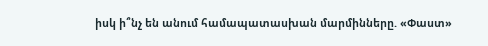իսկ ի՞նչ են անում համապատասխան մարմինները. «Փաստ»